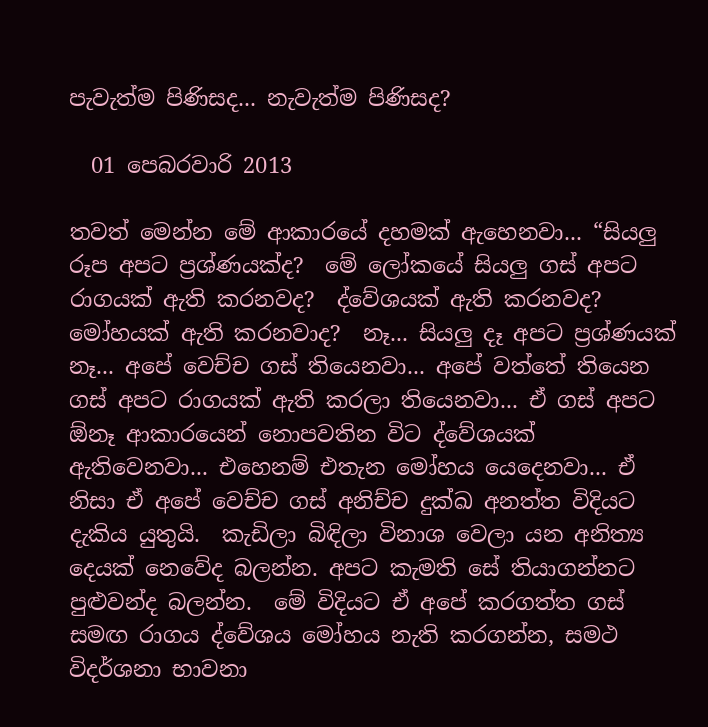පැවැත්ම පිණිසද... නැවැත්ම පිණිසද?

  01 පෙබරවාරි 2013

තවත් මෙන්න මේ ආකාරයේ දහමක් ඇහෙනවා... “සියලු රූප අපට ප්‍රශ්ණයක්ද?  මේ ලෝකයේ සියලු ගස් අපට රාගයක් ඇති කරනවද?  ද්වේශයක් ඇති කරනවද? මෝහයක් ඇති කරනවාද?  නෑ... සියලු දෑ අපට ප්‍රශ්ණයක් නෑ... අපේ වෙච්ච ගස් තියෙනවා... අපේ වත්තේ තියෙන ගස් අපට රාගයක් ඇති කරලා තියෙනවා... ඒ ගස් අපට ඕනෑ ආකාරයෙන් නොපවතින විට ද්වේශයක් ඇතිවෙනවා... එහෙනම් එතැන මෝහය යෙදෙනවා... ඒ නිසා ඒ අපේ වෙච්ච ගස් අනිච්ච දුක්ඛ අනත්ත විදියට දැකිය යුතුයි.  කැඩිලා බිඳිලා විනාශ වෙලා යන අනිත්‍ය දෙයක් නෙවේද බලන්න. අපට කැමති සේ තියාගන්නට පුළුවන්ද බලන්න.  මේ විදියට ඒ අපේ කරගත්ත ගස් සමඟ රාගය ද්වේශය මෝහය නැති කරගන්න, සමථ විදර්ශනා භාවනා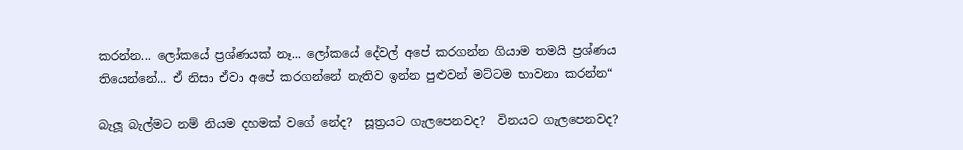කරන්න... ලෝකයේ ප්‍රශ්ණයක් නෑ... ලෝකයේ දේවල් අපේ කරගන්න ගියාම තමයි ප්‍රශ්ණය තියෙන්නේ... ඒ නිසා ඒවා අපේ කරගන්නේ නැතිව ඉන්න පුළුවන් මට්ටම භාවනා කරන්න“

බැලූ බැල්මට නම් නියම දහමක් වගේ නේද?  සූත්‍රයට ගැලපෙනවද?  විනයට ගැලපෙනවද?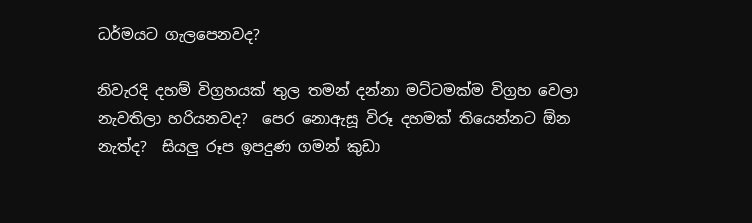ධර්මයට ගැලපෙනවද?

නිවැරදි දහම් විග්‍රහයක් තුල තමන් දන්නා මට්ටමක්ම විග්‍රහ වෙලා නැවතිලා හරියනවද?  පෙර නොඇසූ විරූ දහමක් තියෙන්නට ඕන නැත්ද?  සියලු රූප ඉපදුණ ගමන් කුඩා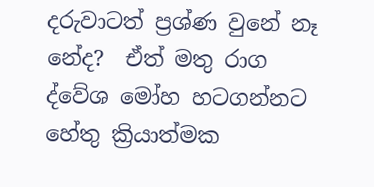දරුවාටත් ප්‍රශ්ණ වුනේ නෑ නේද?  ඒත් මතු රාග ද්වේශ මෝහ හටගන්නට හේතු ක්‍රියාත්මක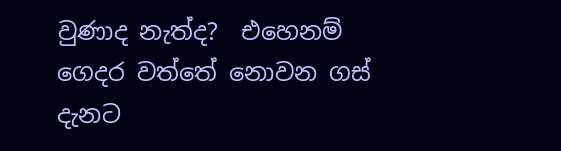වුණාද නැත්ද?  එහෙනම් ගෙදර වත්තේ නොවන ගස් දැනට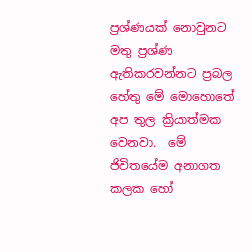ප්‍රශ්ණයක් නොවුනට මතු ප්‍රශ්ණ ඇතිකරවන්නට ප්‍රබල හේතු මේ මොහොතේ අප තුල ක්‍රියාත්මක වෙනවා.  මේ ජිවිතයේම අනාගත කලක හෝ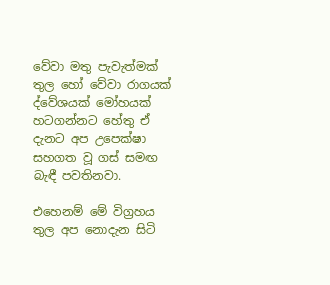වේවා මතු පැවැත්මක් තුල හෝ වේවා රාගයක් ද්වේශයක් මෝහයක් හටගන්නට හේතු ඒ දැනට අප උපෙක්ෂා සහගත වූ ගස් සමඟ බැඳී පවතිනවා.

එහෙනම් මේ විග්‍රහය තුල අප නොදැන සිටි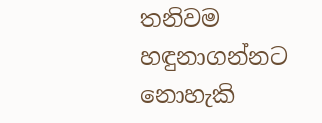තනිවම හඳුනාගන්නට නොහැකි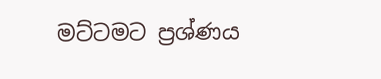මට්ටමට ප්‍රශ්ණය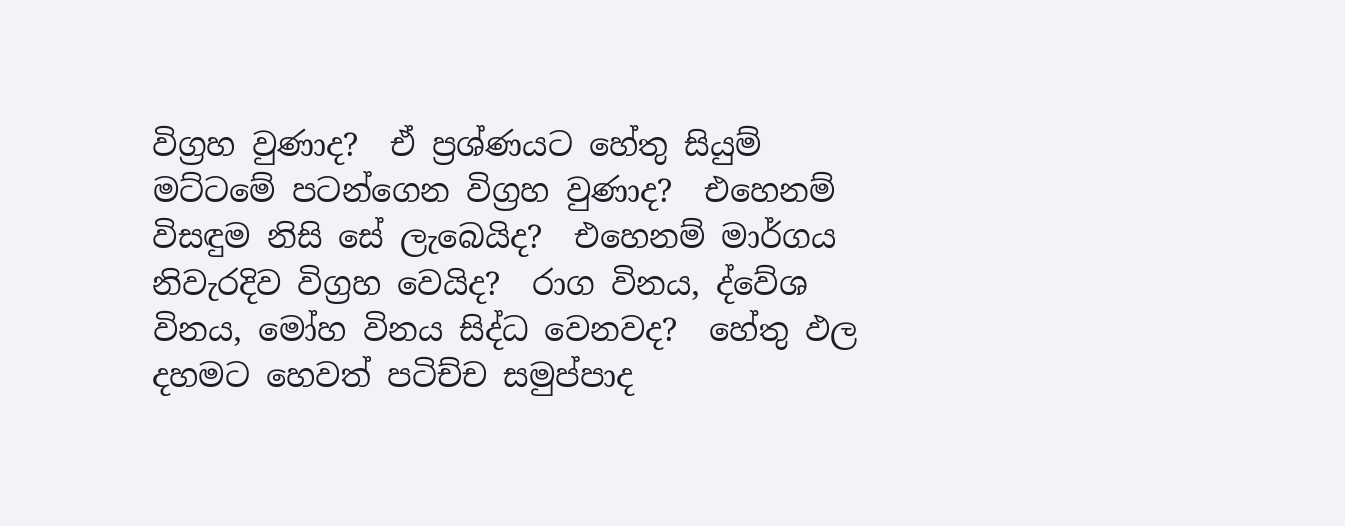විග්‍රහ වුණාද?  ඒ ප්‍රශ්ණයට හේතු සියුම් මට්ටමේ පටන්ගෙන විග්‍රහ වුණාද?  එහෙනම් විසඳුම නිසි සේ ලැබෙයිද?  එහෙනම් මාර්ගය නිවැරදිව විග්‍රහ වෙයිද?  රාග විනය, ද්වේශ විනය, මෝහ විනය සිද්ධ වෙනවද?  හේතු ඵල දහමට හෙවත් පටිච්ච සමුප්පාද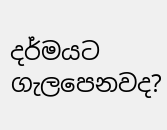දර්මයට ගැලපෙනවද?